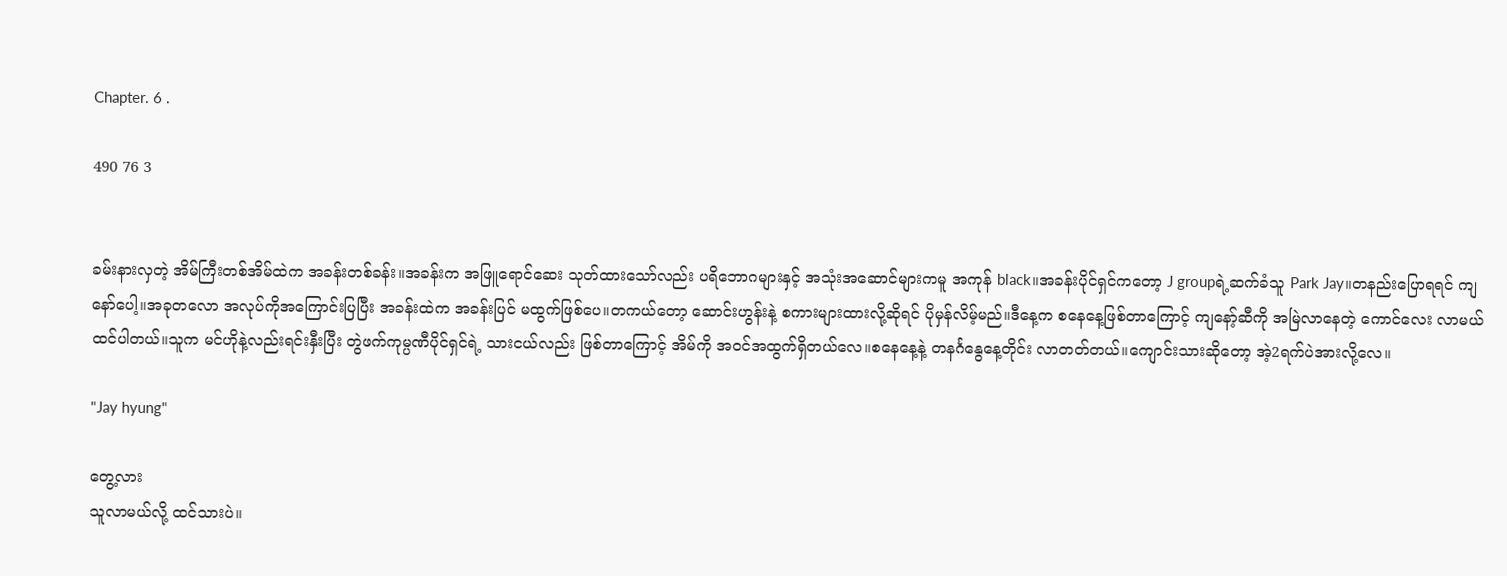Chapter. 6 .

490 76 3


ခမ်းနားလှတဲ့ အိမ်ကြီးတစ်အိမ်ထဲက အခန်းတစ်ခန်း။အခန်းက အဖြူရောင်ဆေး သုတ်ထားသော်လည်း ပရိဘောဂများနှင့် အသုံးအဆောင်များကမူ အကုန် black။အခန်းပိုင်ရှင်ကတော့ J groupရဲ့ဆက်ခံသူ Park Jay။တနည်းပြောရရင် ကျနော်ပေါ့။အခုတလော အလုပ်ကိုအကြောင်းပြပြီး အခန်းထဲက အခန်းပြင် မထွက်ဖြစ်ပေ။တကယ်တော့ ဆောင်းဟွန်းနဲ့ စကားများထားလို့ဆိုရင် ပိုမှန်လိမ့်မည်။ဒီနေ့က စနေနေ့ဖြစ်တာကြောင့် ကျနော့်ဆီကို အမြဲလာနေတဲ့ ကောင်လေး လာမယ်ထင်ပါတယ်။သူက မင်ဟိုနဲ့လည်းရင်းနှီးပြီး တွဲဖက်ကုမ္ပဏီပိုင်ရှင်ရဲ့ သားငယ်လည်း ဖြစ်တာကြောင့် အိမ်ကို အဝင်အထွက်ရှိတယ်လေ။စနေနေ့နဲ့ တနင်္ဂနွေနေ့တိုင်း လာတတ်တယ်။ကျောင်းသားဆိုတော့ အဲ့2ရက်ပဲအားလို့လေ။

"Jay hyung"

တွေ့လား
သူလာမယ်လို့ ထင်သားပဲ။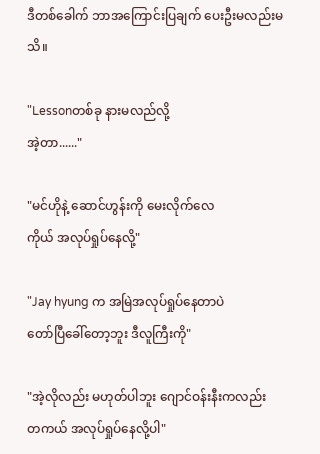ဒီတစ်ခေါက် ဘာအကြောင်းပြချက် ပေးဦးမလည်းမသိ။

"Lessonတစ်ခု နားမလည်လို့
အဲ့တာ......"

"မင်ဟိုနဲ့ ဆောင်ဟွန်းကို မေးလိုက်လေ
ကိုယ် အလုပ်ရှုပ်နေလို့"

"Jay hyung က အမြဲအလုပ်ရှုပ်နေတာပဲ
တော်ပြီခေါ်တော့ဘူး ဒီလူကြီးကို"

"အဲ့လိုလည်း မဟုတ်ပါဘူး ဂျောင်ဝန်းနီးကလည်း
တကယ် အလုပ်ရှုပ်နေလို့ပါ"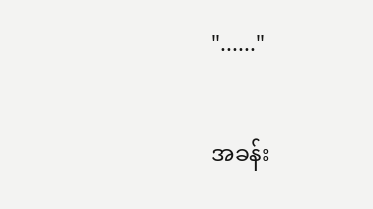"......"

အခန်း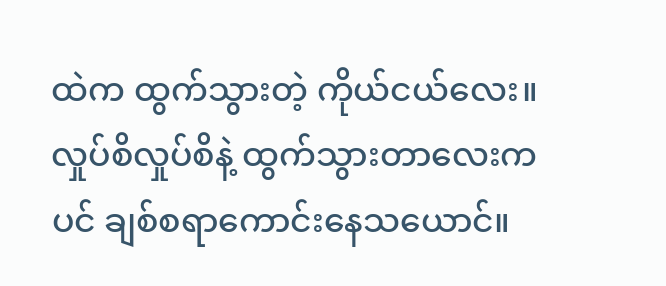ထဲက ထွက်သွားတဲ့ ကိုယ်ငယ်လေး။လှုပ်စိလှုပ်စိနဲ့ ထွက်သွားတာလေးကပင် ချစ်စရာကောင်းနေသယောင်။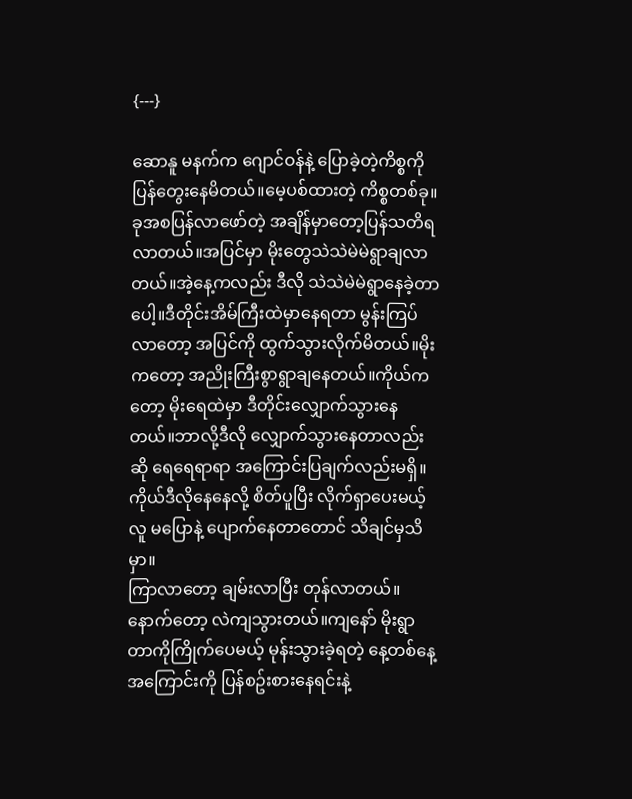{---}

ဆောနူ မနက်က ဂျောင်ဝန်နဲ့ ပြောခဲ့တဲ့ကိစ္စကို ပြန်တွေးနေမိတယ်။မေ့ပစ်ထားတဲ့ ကိစ္စတစ်ခု။ခုအစပြန်လာဖော်တဲ့ အချိန်မှာတော့ပြန်သတိရလာတယ်။အပြင်မှာ မိုးတွေသဲသဲမဲမဲရွာချလာတယ်။အဲ့နေ့ကလည်း ဒီလို သဲသဲမဲမဲရွာနေခဲ့တာပေါ့။ဒီတိုင်းအိမ်ကြီးထဲမှာနေရတာ မွန်းကြပ်လာတော့ အပြင်ကို ထွက်သွားလိုက်မိတယ်။မိုးကတော့ အညိုးကြီးစွာရွာချနေတယ်။ကိုယ်ကတော့ မိုးရေထဲမှာ ဒီတိုင်းလျှောက်သွားနေတယ်။ဘာလို့ဒီလို လျှောက်သွားနေတာလည်းဆို ရေရေရာရာ အကြောင်းပြချက်လည်းမရှိ။ကိုယ်ဒီလိုနေနေလို့ စိတ်ပူပြီး လိုက်ရှာပေးမယ့်လူ မပြောနဲ့ ပျောက်နေတာတောင် သိချင်မှသိမှာ။
ကြာလာတော့ ချမ်းလာပြီး တုန်လာတယ်။နောက်တော့ လဲကျသွားတယ်။ကျနော် မိုးရွာတာကိုကြိုက်ပေမယ့် မုန်းသွားခဲ့ရတဲ့ နေ့တစ်နေ့ အကြောင်းကို ပြန်စဥ်းစားနေရင်းနဲ့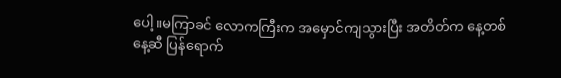ပေါ့။မကြာခင် လောကကြီးက အမှောင်ကျသွားပြီး အတိတ်က နေ့တစ်နေ့ဆီ ပြန်ရောက်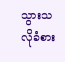သွားသလိုခံစား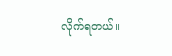လိုက်ရတယ်။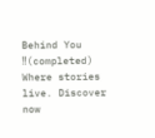Behind You ‼(completed) Where stories live. Discover now